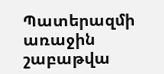Պատերազմի առաջին շաբաթվա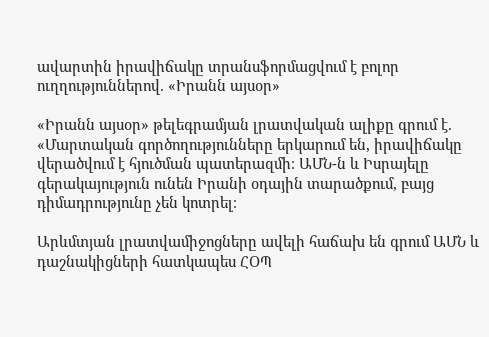ավարտին իրավիճակը տրանսֆորմացվում է բոլոր ուղղություններով. «Իրանն այսօր»

«Իրանն այսօր» թելեգրամյան լրատվական ալիքը գրում է. «Մարտական գործողությունները երկարում են, իրավիճակը վերածվում է հյուծման պատերազմի։ ԱՄՆ-ն և Իսրայելը գերակայություն ունեն Իրանի օդային տարածքում, բայց դիմադրությունը չեն կոտրել։

Արևմտյան լրատվամիջոցները ավելի հաճախ են գրում ԱՄՆ և դաշնակիցների հատկապես ՀՕՊ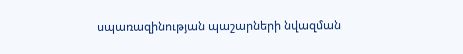սպառազինության պաշարների նվազման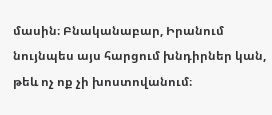մասին։ Բնականաբար, Իրանում նույնպես այս հարցում խնդիրներ կան, թեև ոչ ոք չի խոստովանում։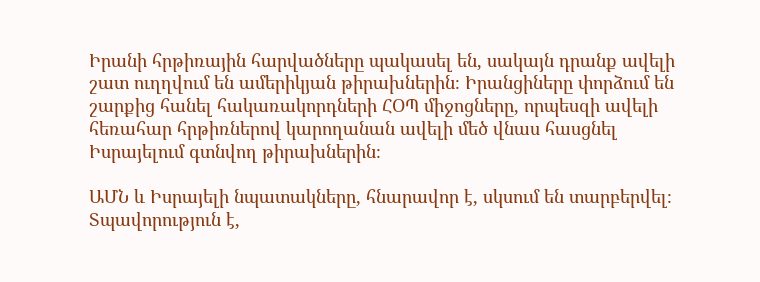Իրանի հրթիռային հարվածները պակասել են, սակայն դրանք ավելի շատ ուղղվում են ամերիկյան թիրախներին։ Իրանցիները փորձում են շարքից հանել հակառակորդների ՀՕՊ միջոցները, որպեսզի ավելի հեռահար հրթիռներով կարողանան ավելի մեծ վնաս հասցնել Իսրայելում գտնվող թիրախներին։

ԱՄՆ և Իսրայելի նպատակները, հնարավոր է, սկսում են տարբերվել։ Տպավորություն է,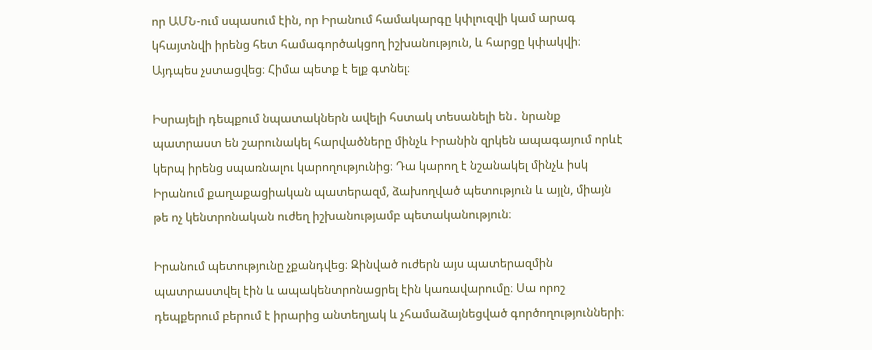որ ԱՄՆ-ում սպասում էին, որ Իրանում համակարգը կփլուզվի կամ արագ կհայտնվի իրենց հետ համագործակցող իշխանություն, և հարցը կփակվի։ Այդպես չստացվեց։ Հիմա պետք է ելք գտնել։

Իսրայելի դեպքում նպատակներն ավելի հստակ տեսանելի են․ նրանք պատրաստ են շարունակել հարվածները մինչև Իրանին զրկեն ապագայում որևէ կերպ իրենց սպառնալու կարողությունից։ Դա կարող է նշանակել մինչև իսկ Իրանում քաղաքացիական պատերազմ, ձախողված պետություն և այլն, միայն թե ոչ կենտրոնական ուժեղ իշխանությամբ պետականություն։

Իրանում պետությունը չքանդվեց։ Զինված ուժերն այս պատերազմին պատրաստվել էին և ապակենտրոնացրել էին կառավարումը։ Սա որոշ դեպքերում բերում է իրարից անտեղյակ և չհամաձայնեցված գործողությունների։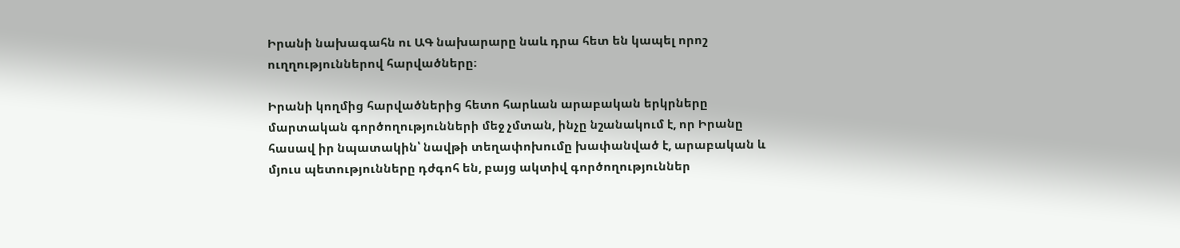Իրանի նախագահն ու ԱԳ նախարարը նաև դրա հետ են կապել որոշ ուղղություններով հարվածները։

Իրանի կողմից հարվածներից հետո հարևան արաբական երկրները մարտական գործողությունների մեջ չմտան, ինչը նշանակում է, որ Իրանը հասավ իր նպատակին՝ նավթի տեղափոխումը խափանված է, արաբական և մյուս պետությունները դժգոհ են, բայց ակտիվ գործողություններ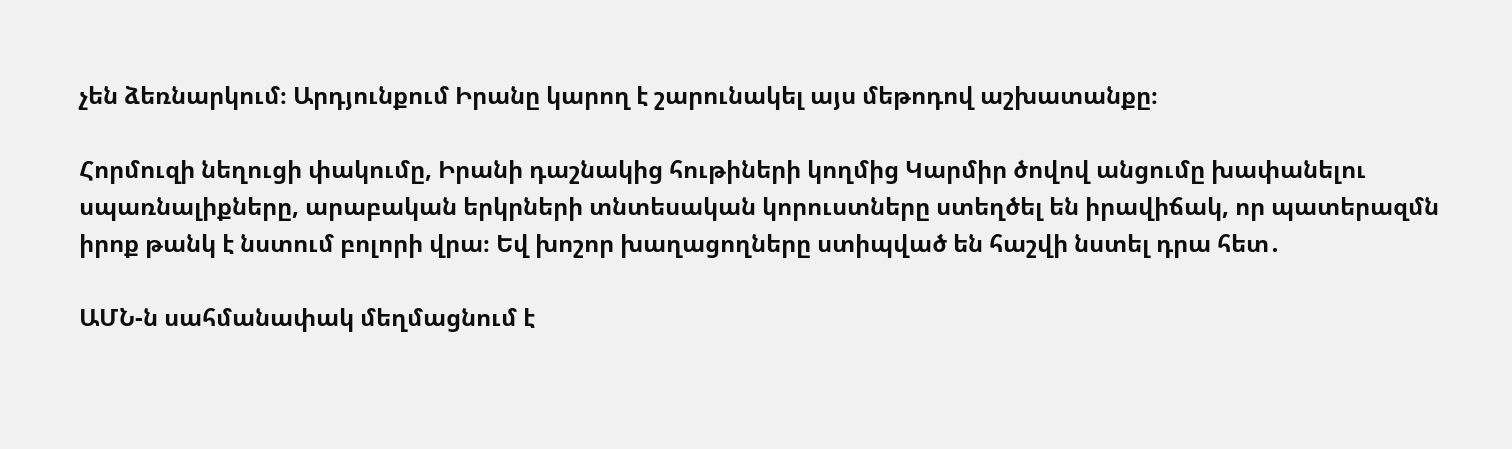չեն ձեռնարկում։ Արդյունքում Իրանը կարող է շարունակել այս մեթոդով աշխատանքը։

Հորմուզի նեղուցի փակումը, Իրանի դաշնակից հութիների կողմից Կարմիր ծովով անցումը խափանելու սպառնալիքները, արաբական երկրների տնտեսական կորուստները ստեղծել են իրավիճակ, որ պատերազմն իրոք թանկ է նստում բոլորի վրա։ Եվ խոշոր խաղացողները ստիպված են հաշվի նստել դրա հետ․

ԱՄՆ-ն սահմանափակ մեղմացնում է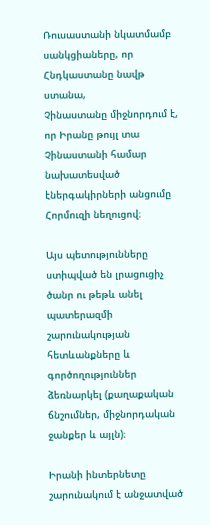Ռուսաստանի նկատմամբ սանկցիաները, որ Հնդկաստանը նավթ ստանա,
Չինաստանը միջնորդում է, որ Իրանը թույլ տա Չինաստանի համար նախատեսված էներգակիրների անցումը Հորմուզի նեղուցով։

Այս պետությունները ստիպված են լրացուցիչ ծանր ու թեթև անել պատերազմի շարունակության հետևանքները և գործողություններ ձեռնարկել (քաղաքական ճնշումներ, միջնորդական ջանքեր և այլն)։

Իրանի ինտերնետը շարունակում է անջատված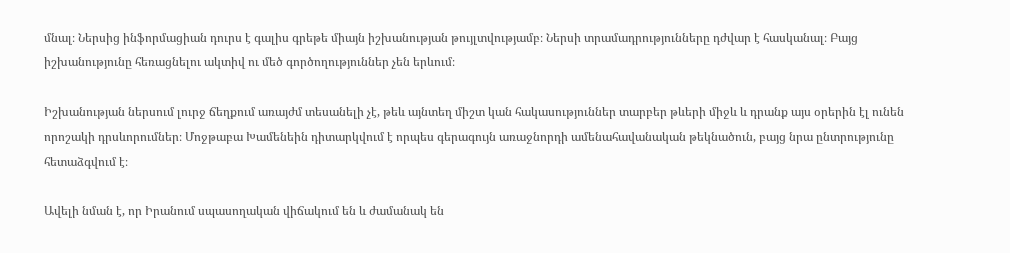մնալ։ Ներսից ինֆորմացիան դուրս է գալիս գրեթե միայն իշխանության թույլտվությամբ։ Ներսի տրամադրությունները դժվար է հասկանալ։ Բայց իշխանությունը հեռացնելու ակտիվ ու մեծ գործողություններ չեն երևում։

Իշխանության ներսում լուրջ ճեղքում առայժմ տեսանելի չէ, թեև այնտեղ միշտ կան հակասություններ տարբեր թևերի միջև և դրանք այս օրերին էլ ունեն որոշակի դրսևորումներ։ Մոջթաբա Խամենեին դիտարկվում է որպես գերագույն առաջնորդի ամենահավանական թեկնածուն, բայց նրա ընտրությունը հետաձգվում է։

Ավելի նման է, որ Իրանում սպասողական վիճակում են և ժամանակ են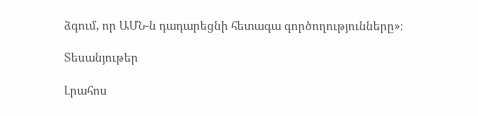ձգում, որ ԱՄՆ-ն դադարեցնի հետագա գործողությունները»։

Տեսանյութեր

Լրահոս